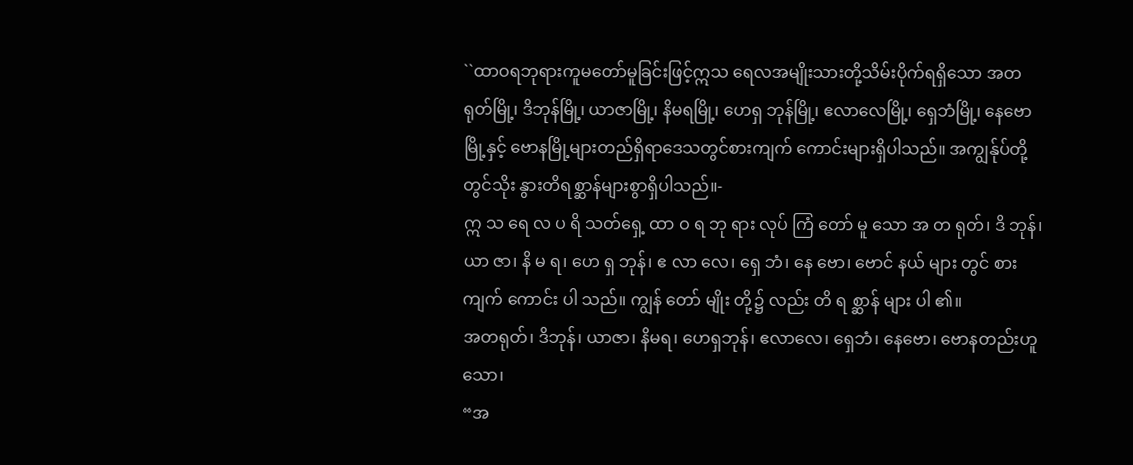``ထာဝရဘုရားကူမတော်မူခြင်းဖြင့်ဣသ ရေလအမျိုးသားတို့သိမ်းပိုက်ရရှိသော အတ ရုတ်မြို့၊ ဒိဘုန်မြို့၊ ယာဇာမြို့၊ နိမရမြို့၊ ဟေရှ ဘုန်မြို့၊ ဧလာလေမြို့၊ ရှေဘံမြို့၊ နေဗောမြို့နှင့် ဗောနမြို့များတည်ရှိရာဒေသတွင်စားကျက် ကောင်းများရှိပါသည်။ အကျွန်ုပ်တို့တွင်သိုး နွားတိရစ္ဆာန်များစွာရှိပါသည်။-
ဣ သ ရေ လ ပ ရိ သတ်ရှေ့ ထာ ဝ ရ ဘု ရား လုပ် ကြံ တော် မူ သော အ တ ရုတ်၊ ဒိ ဘုန်၊ ယာ ဇာ၊ နိ မ ရ၊ ဟေ ရှ ဘုန်၊ ဧ လာ လေ၊ ရှေ ဘံ၊ နေ ဗော၊ ဗောင် နယ် များ တွင် စား ကျက် ကောင်း ပါ သည်။ ကျွန် တော် မျိုး တို့၌ လည်း တိ ရ စ္ဆာန် များ ပါ ၏။
အတရုတ်၊ ဒိဘုန်၊ ယာဇာ၊ နိမရ၊ ဟေရှဘုန်၊ ဧလာလေ၊ ရှေဘံ၊ နေဗော၊ ဗောနတည်းဟူသော၊
“အ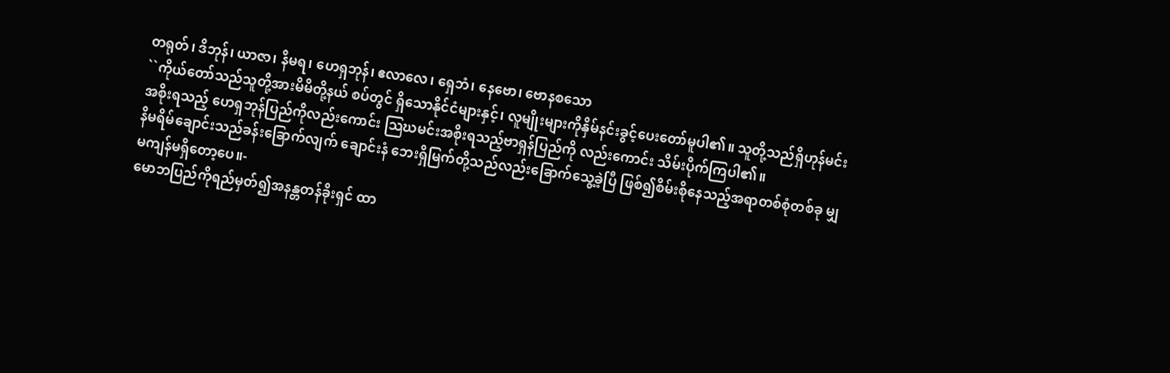တရုတ်၊ ဒိဘုန်၊ ယာဇာ၊ နိမရ၊ ဟေရှဘုန်၊ ဧလာလေ၊ ရှေဘံ၊ နေဗော၊ ဗောနစသော
``ကိုယ်တော်သည်သူတို့အားမိမိတို့နယ် စပ်တွင် ရှိသောနိုင်ငံများနှင့်၊ လူမျိုးများကိုနှိမ်နင်းခွင့်ပေးတော်မူပါ၏။ သူတို့သည်ရှိဟုန်မင်းအစိုးရသည့် ဟေရှဘုန်ပြည်ကိုလည်းကောင်း သြဃမင်းအစိုးရသည့်ဗာရှန်ပြည်ကို လည်းကောင်း သိမ်းပိုက်ကြပါ၏။
နိမရိမ်ချောင်းသည်ခန်းခြောက်လျက် ချောင်းနံ ဘေးရှိမြက်တို့သည်လည်းခြောက်သွေ့ခဲ့ပြီ ဖြစ်၍စိမ်းစိုနေသည့်အရာတစ်စုံတစ်ခု မျှမကျန်မရှိတော့ပေ။-
မောဘပြည်ကိုရည်မှတ်၍အနန္တတန်ခိုးရှင် ထာ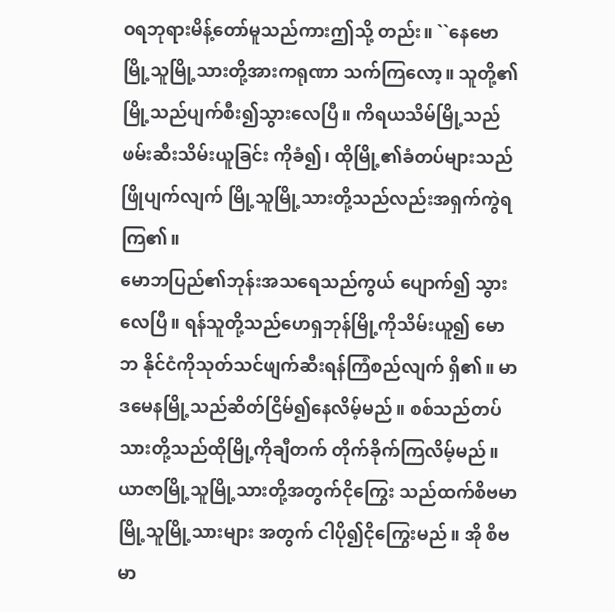ဝရဘုရားမိန့်တော်မူသည်ကားဤသို့ တည်း။ ``နေဗောမြို့သူမြို့သားတို့အားကရုဏာ သက်ကြလော့။ သူတို့၏မြို့သည်ပျက်စီး၍သွားလေပြီ။ ကိရယသိမ်မြို့သည်ဖမ်းဆီးသိမ်းယူခြင်း ကိုခံ၍၊ ထိုမြို့၏ခံတပ်များသည်ဖြိုပျက်လျက် မြို့သူမြို့သားတို့သည်လည်းအရှက်ကွဲရ ကြ၏။
မောဘပြည်၏ဘုန်းအသရေသည်ကွယ် ပျောက်၍ သွားလေပြီ။ ရန်သူတို့သည်ဟေရှဘုန်မြို့ကိုသိမ်းယူ၍ မောဘ နိုင်ငံကိုသုတ်သင်ဖျက်ဆီးရန်ကြံစည်လျက် ရှိ၏။ မာဒမေနမြို့သည်ဆိတ်ငြိမ်၍နေလိမ့်မည်။ စစ်သည်တပ်သားတို့သည်ထိုမြို့ကိုချီတက် တိုက်ခိုက်ကြလိမ့်မည်။
ယာဇာမြို့သူမြို့သားတို့အတွက်ငိုကြွေး သည်ထက်စိဗမာမြို့သူမြို့သားများ အတွက် ငါပို၍ငိုကြွေးမည်။ အို စိဗမာ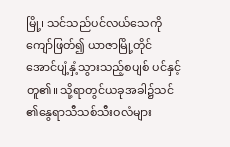မြို့၊ သင်သည်ပင်လယ်သေကိုကျော်ဖြတ်၍ ယာဇာမြို့တိုင်အောင်ပျံ့နှံ့သွားသည့်စပျစ် ပင်နှင့်တူ၏။ သို့ရာတွင်ယခုအခါ၌သင် ၏နွေရာသီသစ်သီးဝလံများ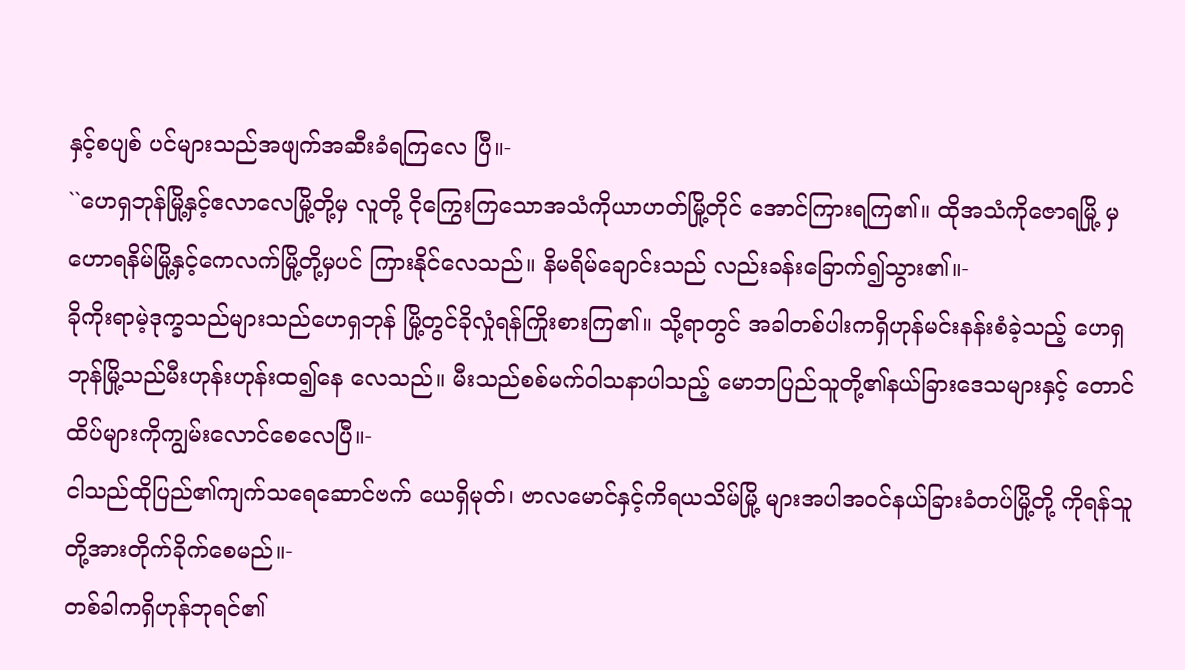နှင့်စပျစ် ပင်များသည်အဖျက်အဆီးခံရကြလေ ပြီ။-
``ဟေရှဘုန်မြို့နှင့်ဧလာလေမြို့တို့မှ လူတို့ ငိုကြွေးကြသောအသံကိုယာဟတ်မြို့တိုင် အောင်ကြားရကြ၏။ ထိုအသံကိုဇောရမြို့ မှဟောရနိမ်မြို့နှင့်ကေလက်မြို့တို့မှပင် ကြားနိုင်လေသည်။ နိမရိမ်ချောင်းသည် လည်းခန်းခြောက်၍သွား၏။-
ခိုကိုးရာမဲ့ဒုက္ခသည်များသည်ဟေရှဘုန် မြို့တွင်ခိုလှုံရန်ကြိုးစားကြ၏။ သို့ရာတွင် အခါတစ်ပါးကရှိဟုန်မင်းနန်းစံခဲ့သည့် ဟေရှဘုန်မြို့သည်မီးဟုန်းဟုန်းထ၍နေ လေသည်။ မီးသည်စစ်မက်ဝါသနာပါသည့် မောဘပြည်သူတို့၏နယ်ခြားဒေသများနှင့် တောင်ထိပ်များကိုကျွမ်းလောင်စေလေပြီ။-
ငါသည်ထိုပြည်၏ကျက်သရေဆောင်ဗက် ယေရှိမုတ်၊ ဗာလမောင်နှင့်ကိရယသိမ်မြို့ များအပါအဝင်နယ်ခြားခံတပ်မြို့တို့ ကိုရန်သူတို့အားတိုက်ခိုက်စေမည်။-
တစ်ခါကရှိဟုန်ဘုရင်၏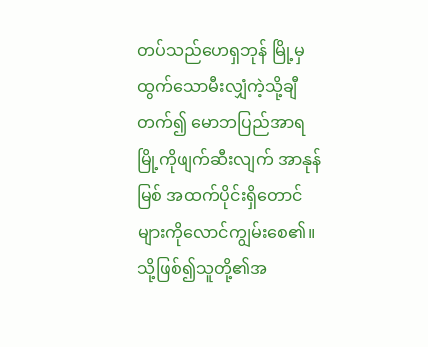တပ်သည်ဟေရှဘုန် မြို့မှ ထွက်သောမီးလျှံကဲ့သို့ချီတက်၍ မောဘပြည်အာရမြို့ကိုဖျက်ဆီးလျက် အာနုန်မြစ် အထက်ပိုင်းရှိတောင်များကိုလောင်ကျွမ်းစေ၏။
သို့ဖြစ်၍သူတို့၏အ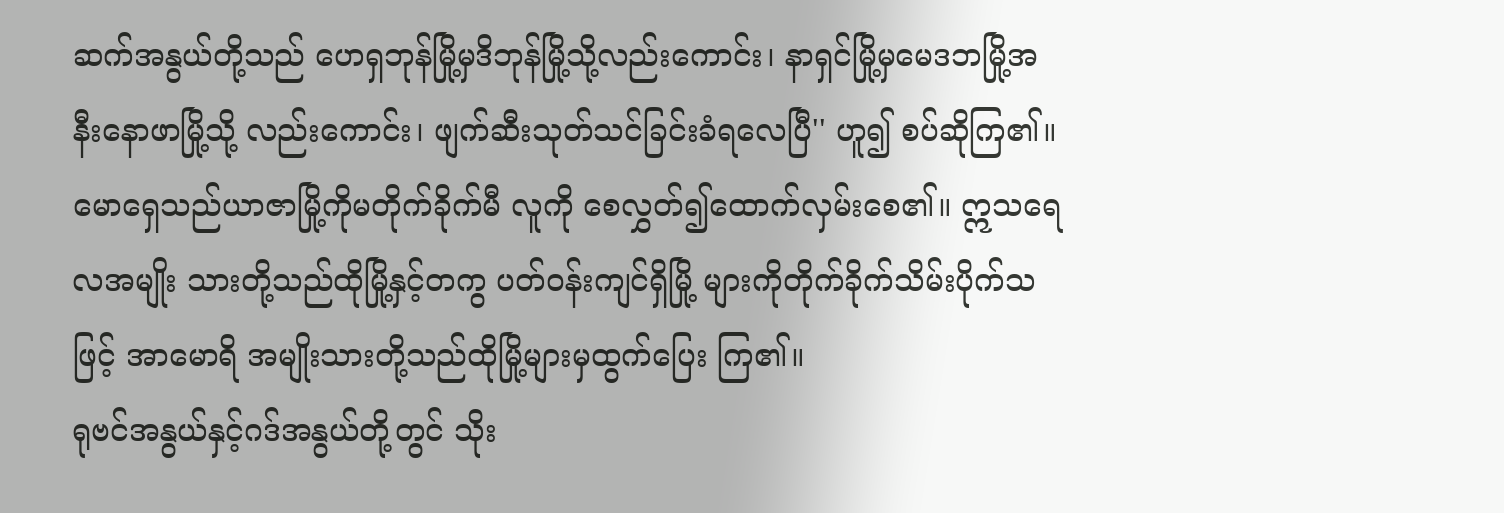ဆက်အနွယ်တို့သည် ဟေရှဘုန်မြို့မှဒိဘုန်မြို့သို့လည်းကောင်း၊ နာရှင်မြို့မှမေဒဘမြို့အနီးနောဖာမြို့သို့ လည်းကောင်း၊ ဖျက်ဆီးသုတ်သင်ခြင်းခံရလေပြီ'' ဟူ၍ စပ်ဆိုကြ၏။
မောရှေသည်ယာဇာမြို့ကိုမတိုက်ခိုက်မီ လူကို စေလွှတ်၍ထောက်လှမ်းစေ၏။ ဣသရေလအမျိုး သားတို့သည်ထိုမြို့နှင့်တကွ ပတ်ဝန်းကျင်ရှိမြို့ များကိုတိုက်ခိုက်သိမ်းပိုက်သဖြင့် အာမောရိ အမျိုးသားတို့သည်ထိုမြို့များမှထွက်ပြေး ကြ၏။
ရုဗင်အနွယ်နှင့်ဂဒ်အနွယ်တို့တွင် သိုး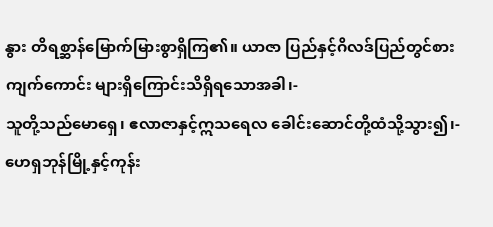နွား တိရစ္ဆာန်မြောက်မြားစွာရှိကြ၏။ ယာဇာ ပြည်နှင့်ဂိလဒ်ပြည်တွင်စားကျက်ကောင်း များရှိကြောင်းသိရှိရသောအခါ၊-
သူတို့သည်မောရှေ၊ ဧလာဇာနှင့်ဣသရေလ ခေါင်းဆောင်တို့ထံသို့သွား၍၊-
ဟေရှဘုန်မြို့နှင့်ကုန်း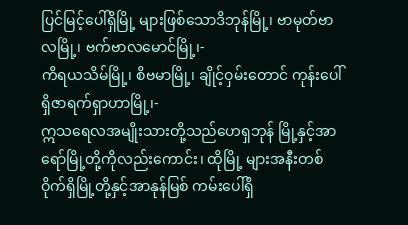ပြင်မြင့်ပေါ်ရှိမြို့ များဖြစ်သောဒိဘုန်မြို့၊ ဗာမုတ်ဗာလမြို့၊ ဗက်ဗာလမောင်မြို့၊-
ကိရယသိမ်မြို့၊ စိဗမာမြို့၊ ချိုင့်ဝှမ်းတောင် ကုန်းပေါ်ရှိဇာရက်ရှာဟာမြို့၊-
ဣသရေလအမျိုးသားတို့သည်ဟေရှဘုန် မြို့နှင့်အာရော်မြို့တို့ကိုလည်းကောင်း၊ ထိုမြို့ များအနီးတစ်ဝိုက်ရှိမြို့တို့နှင့်အာနုန်မြစ် ကမ်းပေါ်ရှိ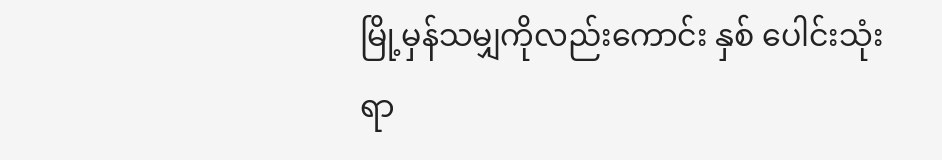မြို့မှန်သမျှကိုလည်းကောင်း နှစ် ပေါင်းသုံးရာ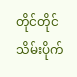တိုင်တိုင်သိမ်းပိုက်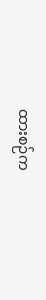ထားစဉ်က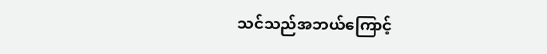သင်သည်အဘယ်ကြောင့်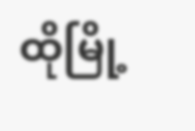ထိုမြို့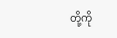တို့ကို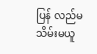ပြန် လည်မသိမ်းမယူ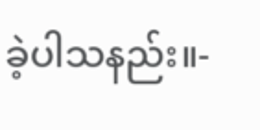ခဲ့ပါသနည်း။-